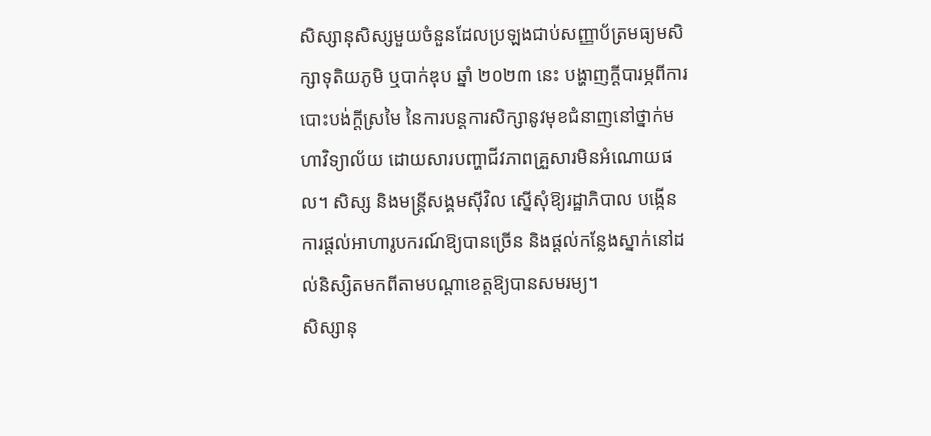សិស្សានុសិស្សមួយចំនួនដែលប្រឡងជាប់សញ្ញាប័ត្រមធ្យមសិក្សាទុតិយភូមិ ឬបាក់ឌុប ឆ្នាំ ២០២៣ នេះ បង្ហាញក្ដីបារម្ភពីការបោះបង់ក្ដីស្រមៃ នៃការបន្តការសិក្សានូវមុខជំនាញនៅថ្នាក់មហាវិទ្យាល័យ ដោយសារបញ្ហាជីវភាពគ្រួសារមិនអំណោយផល។ សិស្ស និងមន្ត្រីសង្គមស៊ីវិល ស្នើសុំឱ្យរដ្ឋាភិបាល បង្កើនការផ្ដល់អាហារូបករណ៍ឱ្យបានច្រើន និងផ្ដល់កន្លែងស្នាក់នៅដល់និស្សិតមកពីតាមបណ្ដាខេត្តឱ្យបានសមរម្យ។
សិស្សានុ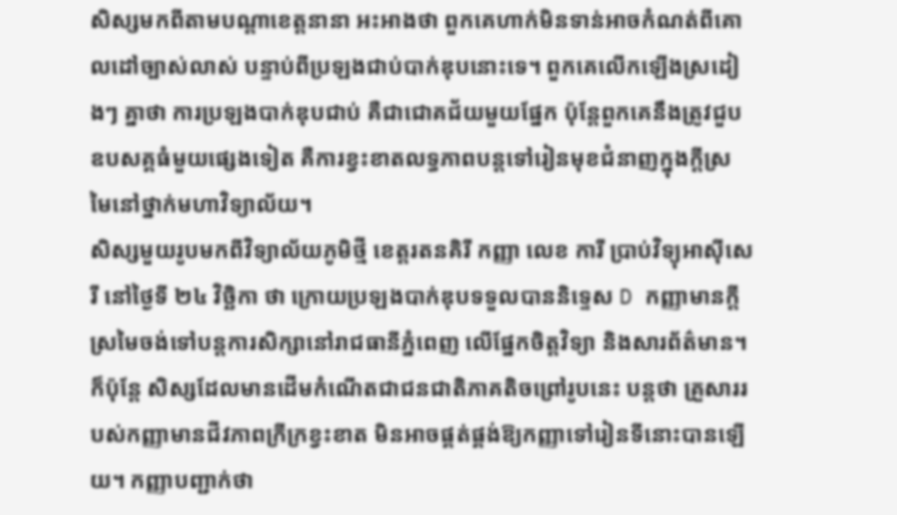សិស្សមកពីតាមបណ្ដាខេត្តនានា អះអាងថា ពួកគេហាក់មិនទាន់អាចកំណត់ពីគោលដៅច្បាស់លាស់ បន្ទាប់ពីប្រឡងជាប់បាក់ឌុបនោះទេ។ ពួកគេលើកឡើងស្រដៀងៗ គ្នាថា ការប្រឡងបាក់ឌុបជាប់ គឺជាជោគជ័យមួយផ្នែក ប៉ុន្តែពួកគេនឹងត្រូវជួបឧបសគ្គធំមួយផ្សេងទៀត គឺការខ្វះខាតលទ្ធភាពបន្តទៅរៀនមុខជំនាញក្នុងក្ដីស្រមៃនៅថ្នាក់មហាវិទ្យាល័យ។
សិស្សមួយរូបមកពីវិទ្យាល័យភូមិថ្មី ខេត្តរតនគិរី កញ្ញា លេខ ការី ប្រាប់វិទ្យុអាស៊ីសេរី នៅថ្ងៃទី ២៤ វិច្ឆិកា ថា ក្រោយប្រឡងបាក់ឌុបទទួលបាននិទ្ទេស D កញ្ញាមានក្ដីស្រមៃចង់ទៅបន្តការសិក្សានៅរាជធានីភ្នំពេញ លើផ្នែកចិត្តវិទ្យា និងសារព័ត៌មាន។ ក៏ប៉ុន្តែ សិស្សដែលមានដើមកំណើតជាជនជាតិភាគតិចព្រៅរូបនេះ បន្តថា គ្រួសាររបស់កញ្ញាមានជីវភាពក្រីក្រខ្វះខាត មិនអាចផ្គត់ផ្គង់ឱ្យកញ្ញាទៅរៀនទីនោះបានឡើយ។ កញ្ញាបញ្ជាក់ថា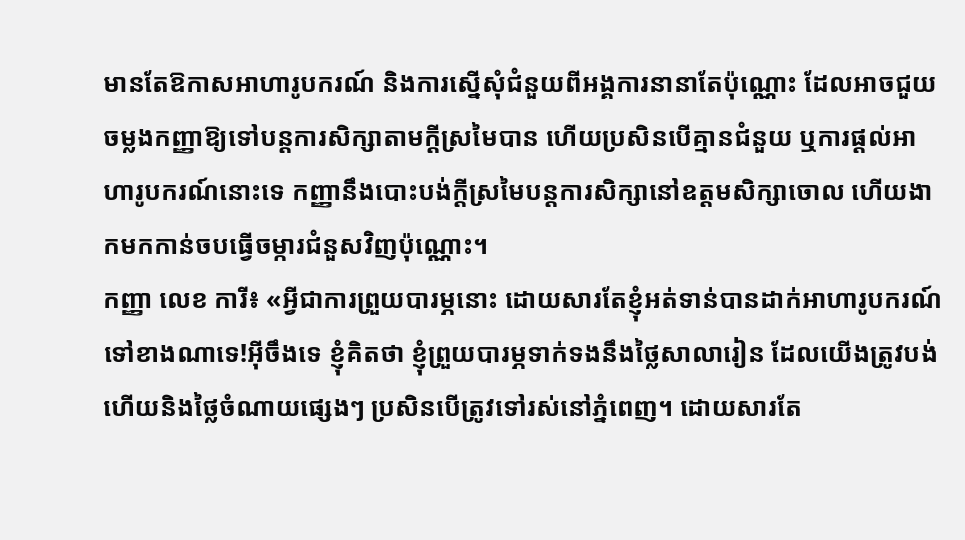មានតែឱកាសអាហារូបករណ៍ និងការស្នើសុំជំនួយពីអង្គការនានាតែប៉ុណ្ណោះ ដែលអាចជួយចម្លងកញ្ញាឱ្យទៅបន្តការសិក្សាតាមក្ដីស្រមៃបាន ហើយប្រសិនបើគ្មានជំនួយ ឬការផ្ដល់អាហារូបករណ៍នោះទេ កញ្ញានឹងបោះបង់ក្ដីស្រមៃបន្តការសិក្សានៅឧត្ដមសិក្សាចោល ហើយងាកមកកាន់ចបធ្វើចម្ការជំនួសវិញប៉ុណ្ណោះ។
កញ្ញា លេខ ការី៖ «អ្វីជាការព្រួយបារម្ភនោះ ដោយសារតែខ្ញុំអត់ទាន់បានដាក់អាហារូបករណ៍ទៅខាងណាទេ!អ៊ីចឹងទេ ខ្ញុំគិតថា ខ្ញុំព្រួយបារម្ភទាក់ទងនឹងថ្លៃសាលារៀន ដែលយើងត្រូវបង់ ហើយនិងថ្លៃចំណាយផ្សេងៗ ប្រសិនបើត្រូវទៅរស់នៅភ្នំពេញ។ ដោយសារតែ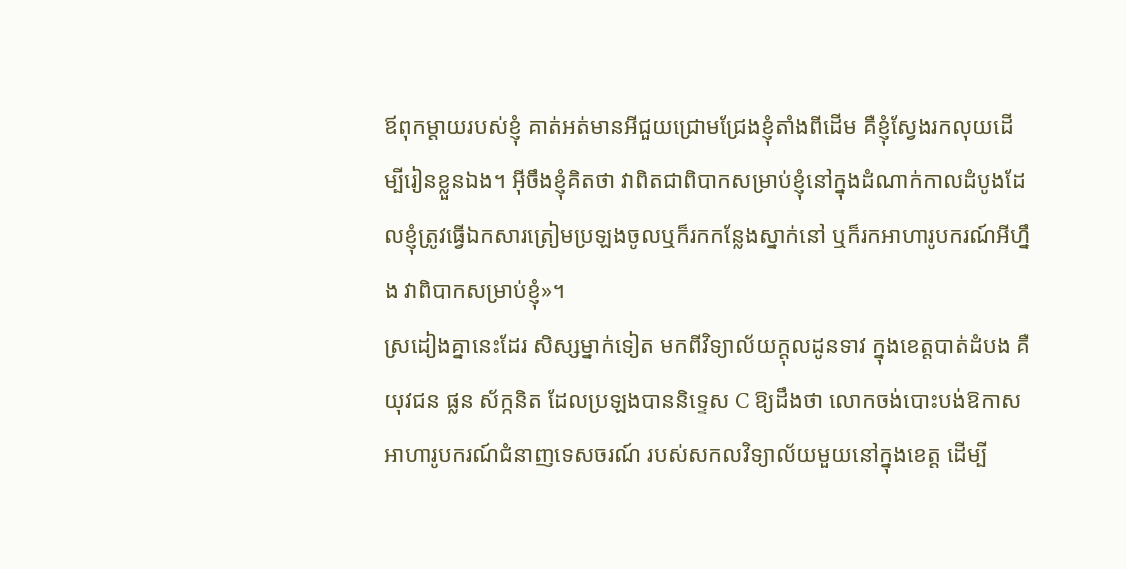ឪពុកម្ដាយរបស់ខ្ញុំ គាត់អត់មានអីជួយជ្រោមជ្រែងខ្ញុំតាំងពីដើម គឺខ្ញុំស្វែងរកលុយដើម្បីរៀនខ្លួនឯង។ អ៊ីចឹងខ្ញុំគិតថា វាពិតជាពិបាកសម្រាប់ខ្ញុំនៅក្នុងដំណាក់កាលដំបូងដែលខ្ញុំត្រូវធ្វើឯកសារត្រៀមប្រឡងចូលឬក៏រកកន្លែងស្នាក់នៅ ឬក៏រកអាហារូបករណ៍អីហ្នឹង វាពិបាកសម្រាប់ខ្ញុំ»។
ស្រដៀងគ្នានេះដែរ សិស្សម្នាក់ទៀត មកពីវិទ្យាល័យក្ដុលដូនទាវ ក្នុងខេត្តបាត់ដំបង គឺយុវជន ផ្លន ស័ក្កនិត ដែលប្រឡងបាននិទ្ទេស C ឱ្យដឹងថា លោកចង់បោះបង់ឱកាសអាហារូបករណ៍ជំនាញទេសចរណ៍ របស់សកលវិទ្យាល័យមួយនៅក្នុងខេត្ត ដើម្បី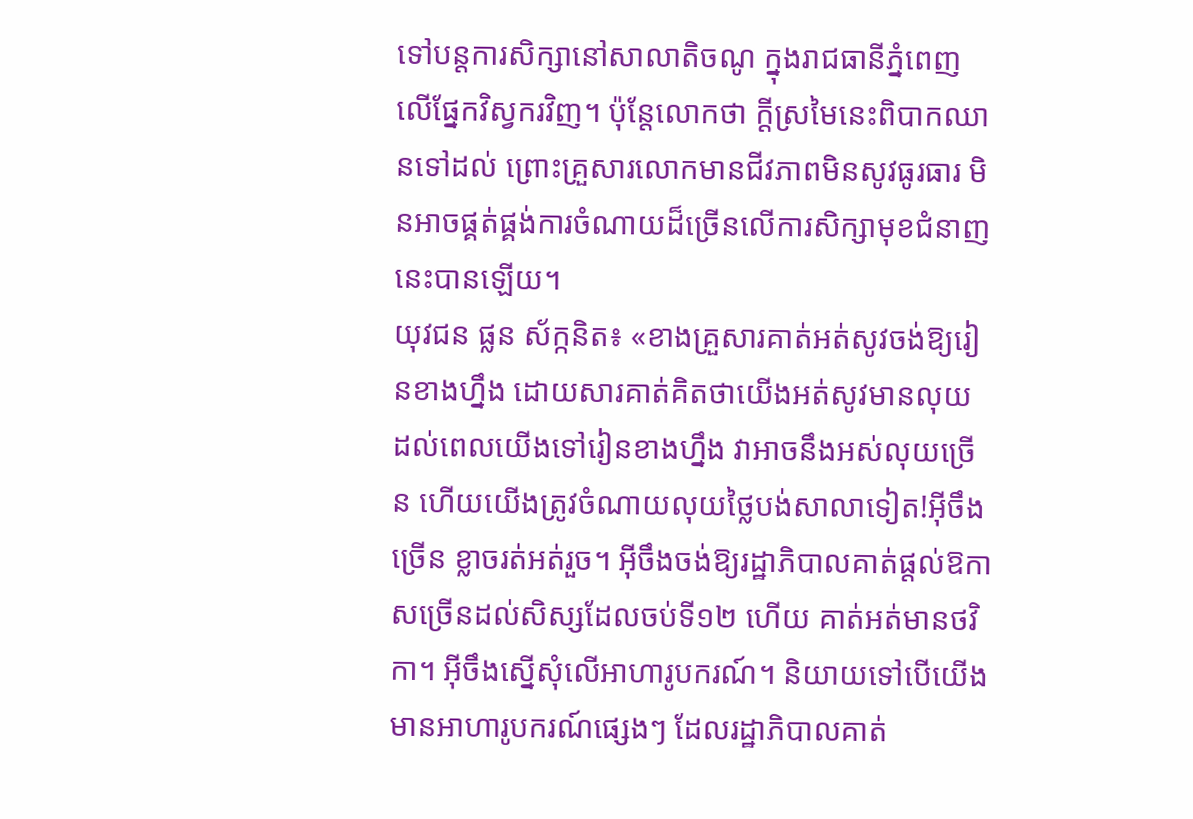ទៅបន្តការសិក្សានៅសាលាតិចណូ ក្នុងរាជធានីភ្នំពេញ លើផ្នែកវិស្វករវិញ។ ប៉ុន្តែលោកថា ក្ដីស្រមៃនេះពិបាកឈានទៅដល់ ព្រោះគ្រួសារលោកមានជីវភាពមិនសូវធូរធារ មិនអាចផ្គត់ផ្គង់ការចំណាយដ៏ច្រើនលើការសិក្សាមុខជំនាញនេះបានឡើយ។
យុវជន ផ្លន ស័ក្កនិត៖ «ខាងគ្រួសារគាត់អត់សូវចង់ឱ្យរៀនខាងហ្នឹង ដោយសារគាត់គិតថាយើងអត់សូវមានលុយ ដល់ពេលយើងទៅរៀនខាងហ្នឹង វាអាចនឹងអស់លុយច្រើន ហើយយើងត្រូវចំណាយលុយថ្លៃបង់សាលាទៀត!អ៊ីចឹងច្រើន ខ្លាចរត់អត់រួច។ អ៊ីចឹងចង់ឱ្យរដ្ឋាភិបាលគាត់ផ្ដល់ឱកាសច្រើនដល់សិស្សដែលចប់ទី១២ ហើយ គាត់អត់មានថវិកា។ អ៊ីចឹងស្នើសុំលើអាហារូបករណ៍។ និយាយទៅបើយើងមានអាហារូបករណ៍ផ្សេងៗ ដែលរដ្ឋាភិបាលគាត់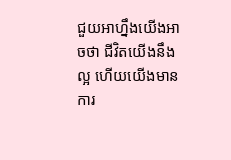ជួយអាហ្នឹងយើងអាចថា ជីវិតយើងនឹងល្អ ហើយយើងមានការ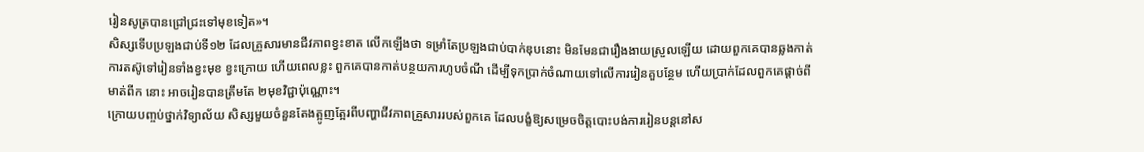រៀនសូត្របានជ្រៅជ្រះទៅមុខទៀត»។
សិស្សទើបប្រឡងជាប់ទី១២ ដែលគ្រួសារមានជីវភាពខ្វះខាត លើកឡើងថា ទម្រាំតែប្រឡងជាប់បាក់ឌុបនោះ មិនមែនជារឿងងាយស្រួលឡើយ ដោយពួកគេបានឆ្លងកាត់ការតស៊ូទៅរៀនទាំងខ្វះមុខ ខ្វះក្រោយ ហើយពេលខ្លះ ពួកគេបានកាត់បន្ថយការហូបចំណី ដើម្បីទុកប្រាក់ចំណាយទៅលើការរៀនគួបន្ថែម ហើយប្រាក់ដែលពួកគេផ្ដាច់ពីមាត់ពីក នោះ អាចរៀនបានត្រឹមតែ ២មុខវិជ្ជាប៉ុណ្ណោះ។
ក្រោយបញ្ចប់ថ្នាក់វិទ្យាល័យ សិស្សមួយចំនួនតែងត្អូញត្អែរពីបញ្ហាជីវភាពគ្រួសាររបស់ពួកគេ ដែលបង្ខំឱ្យសម្រេចចិត្តបោះបង់ការរៀនបន្តនៅស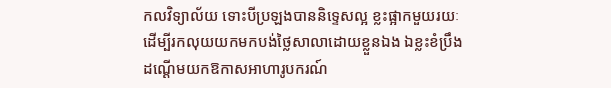កលវិទ្យាល័យ ទោះបីប្រឡងបាននិទ្ទេសល្អ ខ្លះផ្អាកមួយរយៈ ដើម្បីរកលុយយកមកបង់ថ្លៃសាលាដោយខ្លួនឯង ឯខ្លះខំប្រឹងដណ្ដើមយកឱកាសអាហារូបករណ៍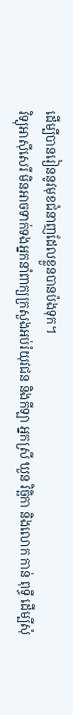ដើម្បីបានរៀននូវមុខជំនាញដែលខ្លួនបានប៉ងទុក។
វិទ្យុអាស៊ីសេរី មិនអាចទាក់ទងអ្នកនាំពាក្យក្រសួងអប់រំយុវជន និងកីឡា អ្នកស្រី ឃួន វិច្ឆិកា និងលោក កាន់ ពុទ្ធី ដើម្បីសុំ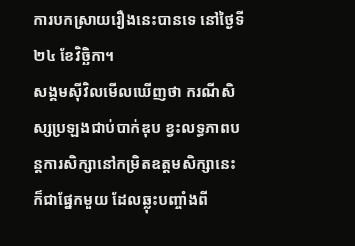ការបកស្រាយរឿងនេះបានទេ នៅថ្ងៃទី២៤ ខែវិច្ឆិកា។
សង្គមស៊ីវិលមើលឃើញថា ករណីសិស្សប្រឡងជាប់បាក់ឌុប ខ្វះលទ្ធភាពបន្តការសិក្សានៅកម្រិតឧត្ដមសិក្សានេះ ក៏ជាផ្នែកមួយ ដែលឆ្លុះបញ្ចាំងពី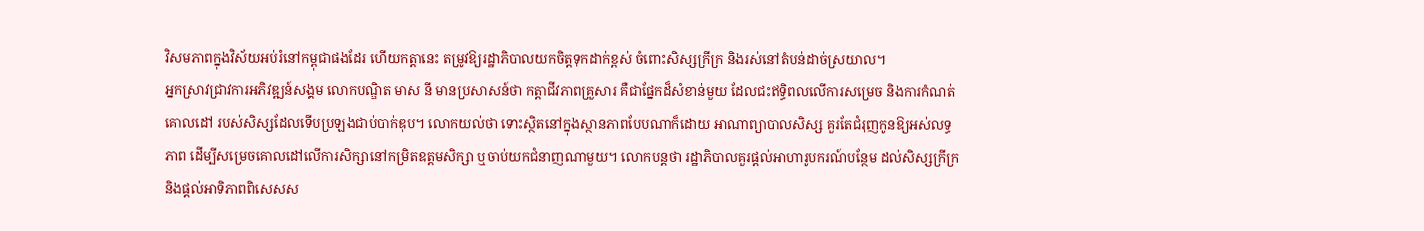វិសមភាពក្នុងវិស័យអប់រំនៅកម្ពុជាផងដែរ ហើយកត្តានេះ តម្រូវឱ្យរដ្ឋាភិបាលយកចិត្តទុកដាក់ខ្ពស់ ចំពោះសិស្សក្រីក្រ និងរស់នៅតំបន់ដាច់ស្រយាល។
អ្នកស្រាវជ្រាវការអភិវឌ្ឍន៍សង្គម លោកបណ្ឌិត មាស នី មានប្រសាសន៍ថា កត្តាជីវភាពគ្រួសារ គឺជាផ្នែកដ៏សំខាន់មួយ ដែលជះឥទ្ធិពលលើការសម្រេច និងការកំណត់គោលដៅ របស់សិស្សដែលទើបប្រឡងជាប់បាក់ឌុប។ លោកយល់ថា ទោះស្ថិតនៅក្នុងស្ថានភាពបែបណាក៏ដោយ អាណាព្យាបាលសិស្ស គួរតែជំរុញកូនឱ្យអស់លទ្ធភាព ដើម្បីសម្រេចគោលដៅលើការសិក្សានៅកម្រិតឧត្ដមសិក្សា ឬចាប់យកជំនាញណាមួយ។ លោកបន្តថា រដ្ឋាភិបាលគួរផ្ដល់អាហារូបករណ៍បន្ថែម ដល់សិស្សក្រីក្រ និងផ្ដល់អាទិភាពពិសេសស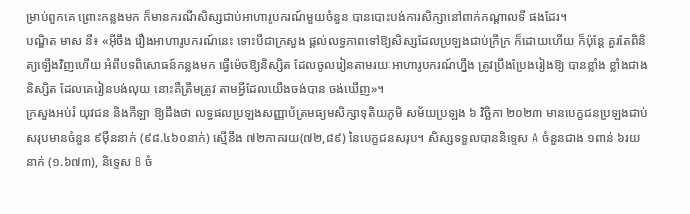ម្រាប់ពួកគេ ព្រោះកន្លងមក ក៏មានករណីសិស្សជាប់អាហារូបករណ៍មួយចំនួន បានបោះបង់ការសិក្សានៅពាក់កណ្ដាលទី ផងដែរ។
បណ្ឌិត មាស នី៖ «អ៊ីចឹង រឿងអាហារូបករណ៍នេះ ទោះបីជាក្រសួង ផ្ដល់លទ្ធភាពទៅឱ្យសិស្សដែលប្រឡងជាប់ក្រីក្រ ក៏ដោយហើយ ក៏ប៉ុន្តែ គួរតែពិនិត្យឡើងវិញហើយ អំពីបទពិសោធន៍កន្លងមក ធ្វើម៉េចឱ្យនិស្សិត ដែលចូលរៀនតាមរយៈអាហារូបករណ៍ហ្នឹង ត្រូវប្រឹងប្រែងរៀងឱ្យ បានខ្លាំង ខ្លាំងជាងនិស្សិត ដែលគេរៀនបង់លុយ នោះគឺត្រឹមត្រូវ តាមអ្វីដែលយើងចង់បាន ចង់ឃើញ»។
ក្រសួងអប់រំ យុវជន និងកីឡា ឱ្យដឹងថា លទ្ធផលប្រឡងសញ្ញាប័ត្រមធ្យមសិក្សាទុតិយភូមិ សម័យប្រឡង ៦ វិច្ឆិកា ២០២៣ មានបេក្ខជនប្រឡងជាប់សរុបមានចំនួន ៩ម៉ឺននាក់ (៩៨.៤៦០នាក់) ស្មើនឹង ៧២ភាគរយ(៧២,៨៩) នៃបេក្ខជនសរុប។ សិស្សទទួលបាននិទ្ទេស A ចំនួនជាង ១ពាន់ ៦រយនាក់ (១.៦៧៣), និទ្ទេស B ចំ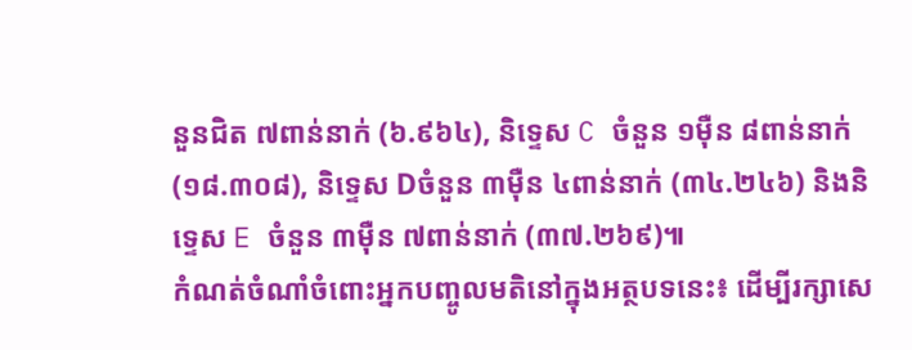នួនជិត ៧ពាន់នាក់ (៦.៩៦៤), និទ្ទេស C ចំនួន ១ម៉ឺន ៨ពាន់នាក់ (១៨.៣០៨), និទ្ទេស Dចំនួន ៣ម៉ឺន ៤ពាន់នាក់ (៣៤.២៤៦) និងនិទ្ទេស E ចំនួន ៣ម៉ឺន ៧ពាន់នាក់ (៣៧.២៦៩)៕
កំណត់ចំណាំចំពោះអ្នកបញ្ចូលមតិនៅក្នុងអត្ថបទនេះ៖ ដើម្បីរក្សាសេ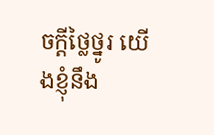ចក្ដីថ្លៃថ្នូរ យើងខ្ញុំនឹង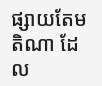ផ្សាយតែមតិណា ដែល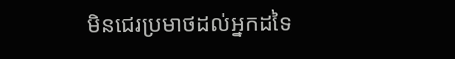មិនជេរប្រមាថដល់អ្នកដទៃ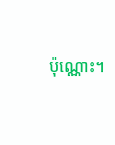ប៉ុណ្ណោះ។